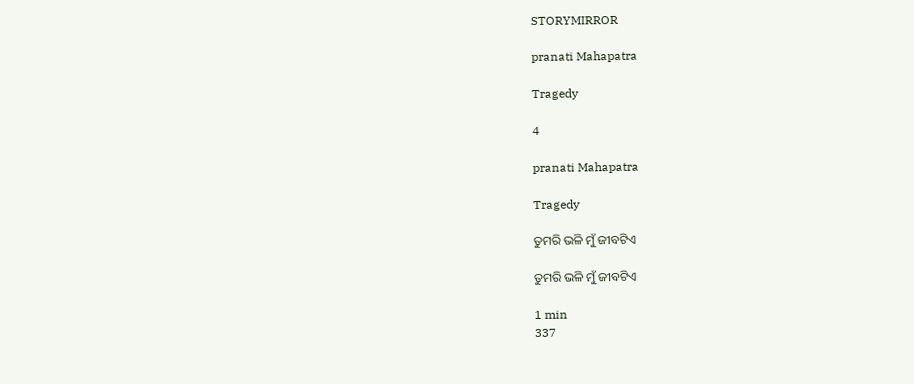STORYMIRROR

pranati Mahapatra

Tragedy

4

pranati Mahapatra

Tragedy

ତୁମରି ଭଳି ମୁଁ ଜୀବଟିଏ

ତୁମରି ଭଳି ମୁଁ ଜୀବଟିଏ

1 min
337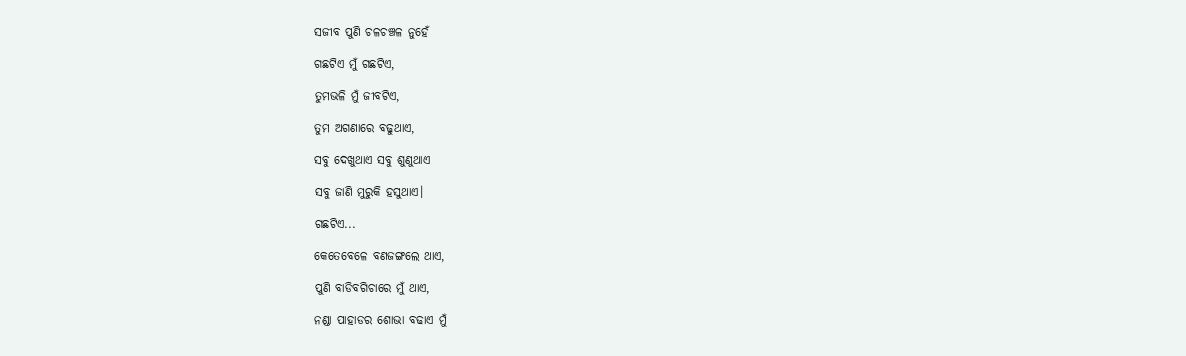ସଜୀବ ପୁଣି ଚଳଚଞ୍ଚଳ ନୁହେଁ

ଗଛଟିଏ ମୁଁ ଗଛଟିଏ,

ତୁମଭଳି ମୁଁ ଜୀବଟିଏ,

ତୁମ ଅଗଣାରେ ବଢୁଥାଏ,

ସବୁ ଦେଖୁଥାଏ ସବୁ ଶୁଣୁଥାଏ

ସବୁ ଜାଣି ମୁରୁକି ହସୁଥାଏ।

ଗଛଟିଏ...

କେତେବେଳେ ବଣଜଙ୍ଗଲେ ଥାଏ,

ପୁଣି ବାଡିବଗିଚାରେ ମୁଁ ଥାଏ,

ନଣ୍ଡା ପାହାଡର ଶୋଭା ବଢାଏ ମୁଁ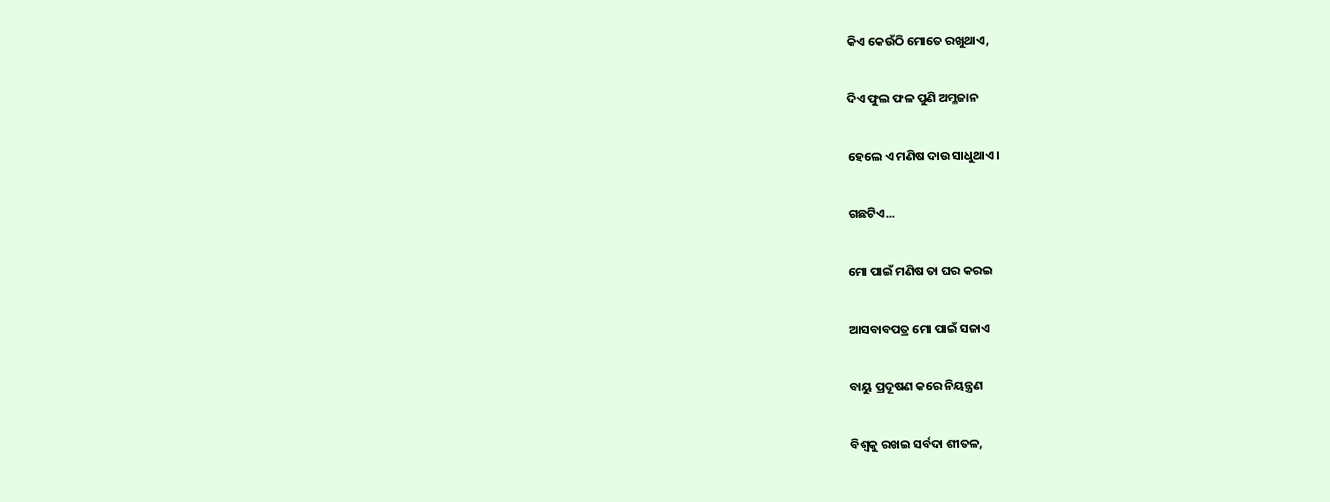କିଏ କେଉଁଠି ମୋତେ ରଖୁଥାଏ,

ଦିଏ ଫୁଲ ଫଳ ପୁଣି ଅମ୍ଳଜାନ

ହେଲେ ଏ ମଣିଷ ଦାଉ ସାଧୁଥାଏ।

ଗଛଟିଏ...

ମୋ ପାଇଁ ମଣିଷ ତା ଘର କରଇ

ଆସବାବପତ୍ର ମୋ ପାଇଁ ସଜାଏ

ବାୟୁ ପ୍ରଦୂଷଣ କରେ ନିୟନ୍ତ୍ରଣ

ବିଶ୍ଵକୁ ରଖଇ ସର୍ବଦା ଶୀତଳ,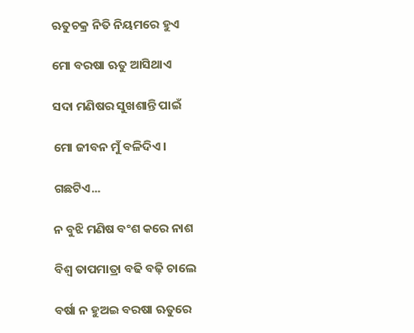ଋତୁଚକ୍ର ନିତି ନିୟମରେ ହୁଏ

ମୋ ବରଷା ଋତୁ ଆସିଥାଏ

ସଦା ମଣିଷର ସୁଖଶାନ୍ତି ପାଇଁ

ମୋ ଜୀବନ ମୁଁ ବଳିଦିଏ।

ଗଛଟିଏ...

ନ ବୁଝି ମଣିଷ ବଂଶ କରେ ନାଶ

ବିଶ୍ଵ ତାପମାତ୍ରା ବଢି ବଢ଼ି ଚାଲେ

ବର୍ଷା ନ ହୁଅଇ ବରଷା ଋତୁରେ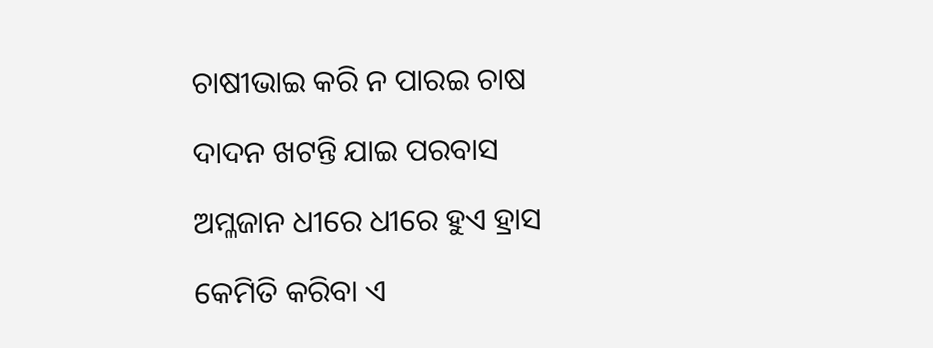ଚାଷୀଭାଇ କରି ନ ପାରଇ ଚାଷ

ଦାଦନ ଖଟନ୍ତି ଯାଇ ପରବାସ

ଅମ୍ଳଜାନ ଧୀରେ ଧୀରେ ହୁଏ ହ୍ରାସ

କେମିତି କରିବା ଏ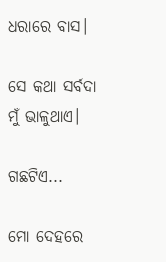ଧରାରେ ବାସ।

ସେ କଥା ସର୍ବଦା ମୁଁ ଭାଳୁଥାଏ।

ଗଛଟିଏ...

ମୋ ଦେହରେ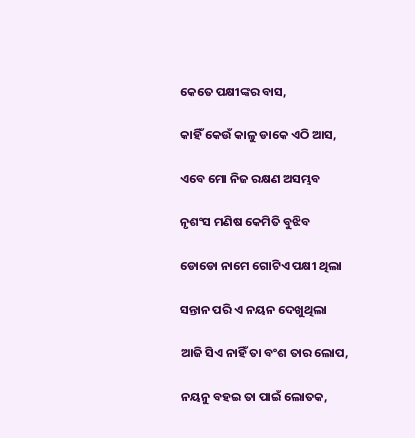କେତେ ପକ୍ଷୀଙ୍କର ବାସ,

କାହିଁ କେଉଁ କାଳୁ ଡାକେ ଏଠି ଆସ,

ଏବେ ମୋ ନିଜ ରକ୍ଷଣ ଅସମ୍ଭବ

ନୃଶଂସ ମଣିଷ କେମିତି ବୁଝିବ

ଡୋଡୋ ନାମେ ଗୋଟିଏ ପକ୍ଷୀ ଥିଲା

ସନ୍ତାନ ପରି ଏ ନୟନ ଦେଖୁଥିଲା

ଆଜି ସିଏ ନାହିଁ ତା ବଂଶ ତାର ଲୋପ,

ନୟନୁ ବହଇ ତା ପାଇଁ ଲୋତକ,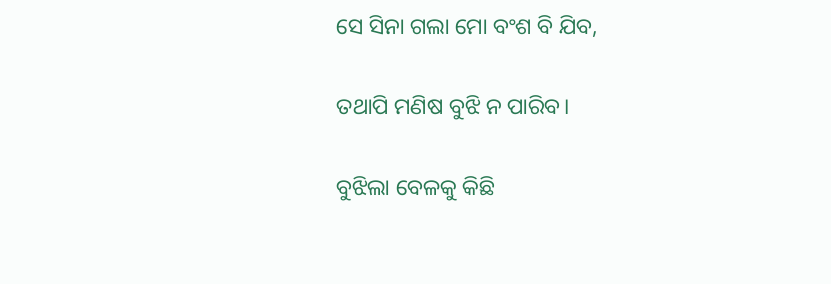ସେ ସିନା ଗଲା ମୋ ବଂଶ ବି ଯିବ,

ତଥାପି ମଣିଷ ବୁଝି ନ ପାରିବ।

ବୁଝିଲା ବେଳକୁ କିଛି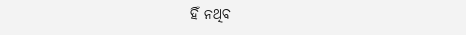ହିଁ ନଥିବ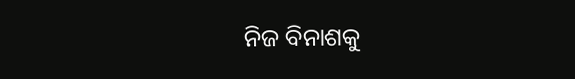ନିଜ ବିନାଶକୁ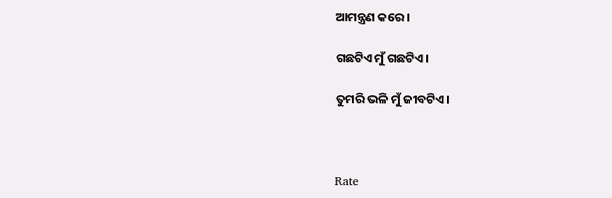ଆମନ୍ତ୍ରଣ କରେ।

ଗଛଟିଏ ମୁଁ ଗଛଟିଏ।

ତୁମରି ଭଳି ମୁଁ ଜୀବଟିଏ।



Rate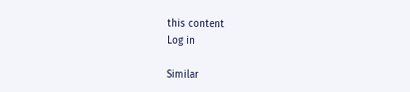this content
Log in

Similar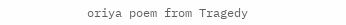oriya poem from Tragedy